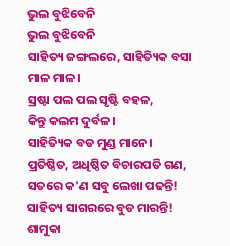ଭୁଲ ବୁଝିବେନି
ଭୁଲ ବୁଝିବେନି
ସାହିତ୍ୟ ଜଙ୍ଗଲରେ, ସାହିତ୍ୟିକ ବସା
ମାଳ ମାଳ।
ସ୍ରଷ୍ଟା ପଲ ପଲ ସୃଷ୍ଟି ବହଳ,
କିନ୍ତୁ କଲମ ଦୁର୍ବଳ।
ସାହିତ୍ୟିକ ବଡ ମୁଣ୍ଡ ମାନେ।
ପ୍ରତିଷ୍ଠିତ, ଅଧିଷ୍ଠିତ ବିଚାରପତି ଗଣ,
ସତରେ କ'ଣ ସବୁ ଲେଖା ପଢନ୍ତି!
ସାହିତ୍ୟ ସାଗରରେ ବୁଡ ମାରନ୍ତି!
ଶାମୁକା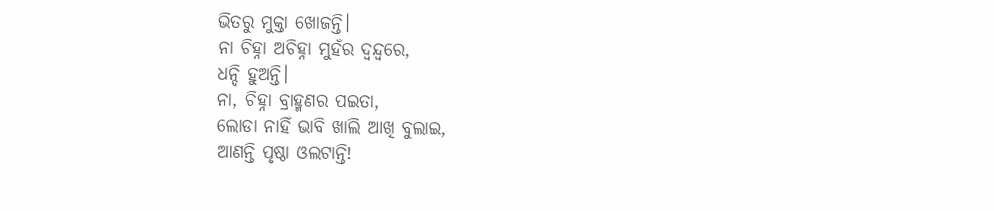ଭିତରୁ ମୁକ୍ତା ଖୋଜନ୍ତି।
ନା ଚିହ୍ନା ଅଚିହ୍ନା ମୁହଁର ଦ୍ବନ୍ଦ୍ବରେ,
ଧନ୍ଦି ହୁଅନ୍ତି।
ନା, ଚିହ୍ନା ବ୍ରାହ୍ମଣର ପଇତା,
ଲୋଡା ନାହିଁ ଭାବି ଖାଲି ଆଖି ବୁଲାଇ,
ଆଣନ୍ତି ପୃଷ୍ଠା ଓଲଟାନ୍ତି!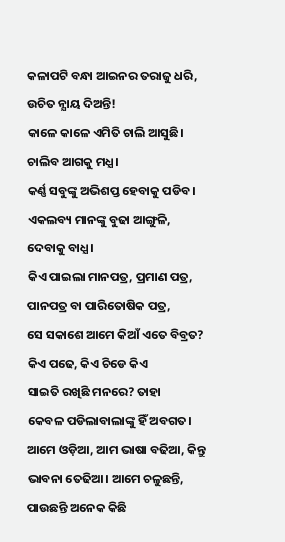କଳାପଟି ବନ୍ଧା ଆଇନର ତରାଜୁ ଧରି,
ଉଚିତ ନ୍ଯାୟ ଦିଅନ୍ତି!
କାଳେ କାଳେ ଏମିତି ଚାଲି ଆସୁଛି।
ଚାଲିବ ଆଗକୁ ମଧ୍ଯ।
କର୍ଣ୍ଣ ସବୁଙ୍କୁ ଅଭିଶପ୍ତ ହେବାକୁ ପଡିବ।
ଏକଲବ୍ୟ ମାନଙ୍କୁ ବୁଢା ଆଙ୍ଗୁଳି,
ଦେବାକୁ ବାଧ୍ଯ।
କିଏ ପାଇଲା ମାନପତ୍ର, ପ୍ରମାଣ ପତ୍ର,
ପାନପତ୍ର ବା ପାରିତୋଷିକ ପତ୍ର,
ସେ ସକାଶେ ଆମେ କିଆଁ ଏତେ ବିବ୍ରତ?
କିଏ ପଢେ, କିଏ ଚିଡେ କିଏ
ସାଇତି ରଖିଛି ମନରେ? ତାହା
କେବଳ ପଡିଲାବାଲାଙ୍କୁ ହିଁ ଅବଗତ।
ଆମେ ଓଡ଼ିଆ, ଆମ ଭାଷା ବଢିଆ, କିନ୍ତୁ
ଭାବନା ତେଢିଆ। ଆମେ ଚଳୁଛନ୍ତି,
ପାଉଛନ୍ତି ଅନେକ କିଛି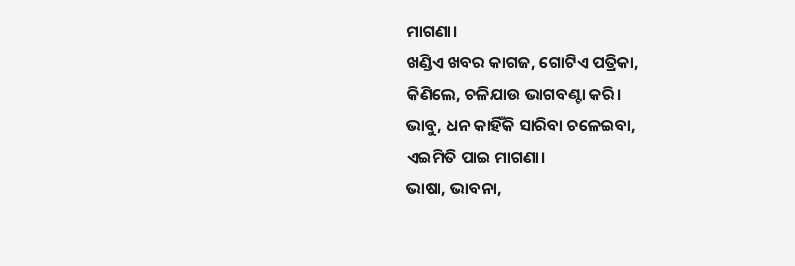ମାଗଣା।
ଖଣ୍ଡିଏ ଖବର କାଗଜ, ଗୋଟିଏ ପତ୍ରିକା,
କିଣିଲେ, ଚଳିଯାଉ ଭାଗବଣ୍ଟା କରି।
ଭାବୁ, ଧନ କାହିଁକି ସାରିବା ଚଳେଇବା,
ଏଇମିତି ପାଇ ମାଗଣା।
ଭାଷା, ଭାବନା,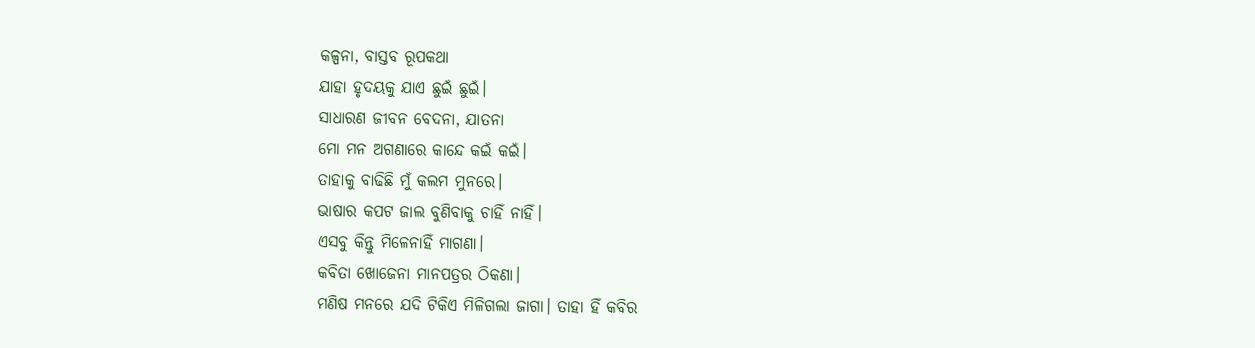କଳ୍ପନା, ବାସ୍ତବ ରୂପକଥା
ଯାହା ହୃଦୟକୁ ଯାଏ ଛୁଇଁ ଛୁଇଁ।
ସାଧାରଣ ଜୀବନ ବେଦନା, ଯାତନା
ମୋ ମନ ଅଗଣାରେ କାନ୍ଦେ କଇଁ କଇଁ।
ତାହାକୁ ବାଢିଛି ମୁଁ କଲମ ମୁନରେ।
ଭାଷାର କପଟ ଜାଲ ବୁଣିବାକୁ ଚାହିଁ ନାହିଁ।
ଏସବୁ କିନ୍ତୁ ମିଳେନାହିଁ ମାଗଣା।
କବିତା ଖୋଜେନା ମାନପତ୍ରର ଠିକଣା।
ମଣିଷ ମନରେ ଯଦି ଟିକିଏ ମିଳିଗଲା ଜାଗା। ତାହା ହିଁ କବିର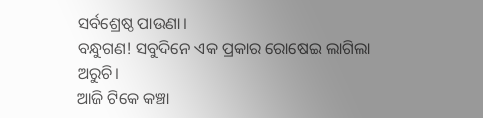ସର୍ବଶ୍ରେଷ୍ଠ ପାଉଣା।
ବନ୍ଧୁଗଣ! ସବୁଦିନେ ଏକ ପ୍ରକାର ରୋଷେଇ ଲାଗିଲା ଅରୁଚି।
ଆଜି ଟିକେ କଞ୍ଚା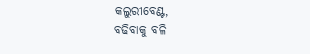କଲୁରୀବେଣ୍ଟ,
ବଢିବାକୁ ବଳି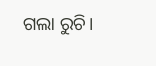ଗଲା ରୁଚି।